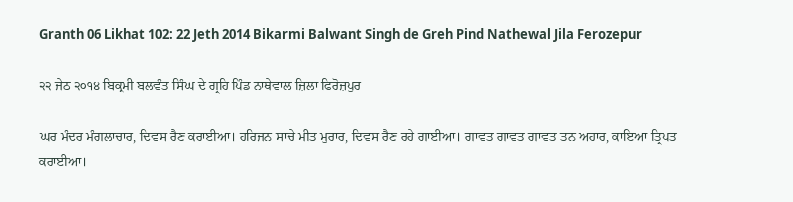Granth 06 Likhat 102: 22 Jeth 2014 Bikarmi Balwant Singh de Greh Pind Nathewal Jila Ferozepur

੨੨ ਜੇਠ ੨੦੧੪ ਬਿਕ੍ਰਮੀ ਬਲਵੰਤ ਸਿੰਘ ਦੇ ਗ੍ਰਹਿ ਪਿੰਡ ਨਾਥੇਵਾਲ ਜ਼ਿਲਾ ਫਿਰੋਜ਼ਪੁਰ

ਘਰ ਮੰਦਰ ਮੰਗਲਾਚਾਰ, ਦਿਵਸ ਰੈਣ ਕਰਾਈਆ। ਹਰਿਜਨ ਸਾਚੇ ਮੀਤ ਮੁਰਾਰ, ਦਿਵਸ ਰੈਣ ਰਹੇ ਗਾਈਆ। ਗਾਵਤ ਗਾਵਤ ਗਾਵਤ ਤਨ ਅਹਾਰ, ਕਾਇਆ ਤ੍ਰਿਪਤ ਕਰਾਈਆ।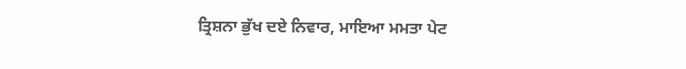ਤ੍ਰਿਸ਼ਨਾ ਭੁੱਖ ਦਏ ਨਿਵਾਰ, ਮਾਇਆ ਮਮਤਾ ਪੇਟ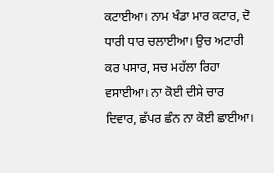ਕਟਾਈਆ। ਨਾਮ ਖੰਡਾ ਮਾਰ ਕਟਾਰ, ਦੋ ਧਾਰੀ ਧਾਰ ਚਲਾਈਆ। ਉਚ ਅਟਾਰੀ ਕਰ ਪਸਾਰ, ਸਚ ਮਹੱਲਾ ਰਿਹਾ ਵਸਾਈਆ। ਨਾ ਕੋਈ ਦੀਸੇ ਚਾਰ ਦਿਵਾਰ, ਛੱਪਰ ਛੰਨ ਨਾ ਕੋਈ ਛਾਈਆ।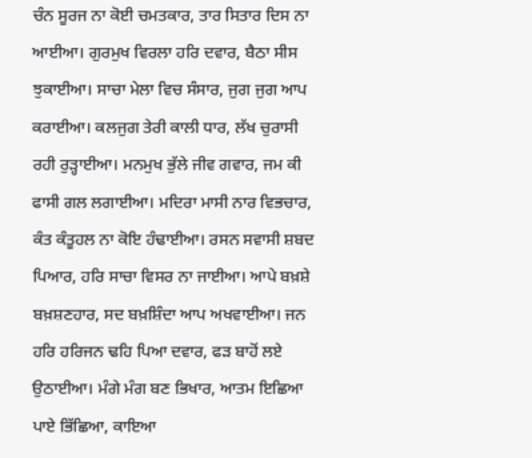ਚੰਨ ਸੂਰਜ ਨਾ ਕੋਈ ਚਮਤਕਾਰ, ਤਾਰ ਸਿਤਾਰ ਦਿਸ ਨਾ ਆਈਆ। ਗੁਰਮੁਖ ਵਿਰਲਾ ਹਰਿ ਦਵਾਰ, ਬੈਠਾ ਸੀਸ ਝੁਕਾਈਆ। ਸਾਚਾ ਮੇਲਾ ਵਿਚ ਸੰਸਾਰ, ਜੁਗ ਜੁਗ ਆਪ ਕਰਾਈਆ। ਕਲਜੁਗ ਤੇਰੀ ਕਾਲੀ ਧਾਰ, ਲੱਖ ਚੁਰਾਸੀ ਰਹੀ ਰੁੜ੍ਹਾਈਆ। ਮਨਮੁਖ ਭੁੱਲੇ ਜੀਵ ਗਵਾਰ, ਜਮ ਕੀ ਫਾਸੀ ਗਲ ਲਗਾਈਆ। ਮਦਿਰਾ ਮਾਸੀ ਨਾਰ ਵਿਭਚਾਰ, ਕੰਤ ਕੰਤੂਹਲ ਨਾ ਕੋਇ ਹੰਢਾਈਆ। ਰਸਨ ਸਵਾਸੀ ਸ਼ਬਦ ਪਿਆਰ, ਹਰਿ ਸਾਚਾ ਵਿਸਰ ਨਾ ਜਾਈਆ। ਆਪੇ ਬਖ਼ਸ਼ੇ ਬਖ਼ਸ਼ਣਹਾਰ, ਸਦ ਬਖ਼ਸ਼ਿੰਦਾ ਆਪ ਅਖਵਾਈਆ। ਜਨ ਹਰਿ ਹਰਿਜਨ ਢਹਿ ਪਿਆ ਦਵਾਰ, ਫੜ ਬਾਹੋਂ ਲਏ ਉਠਾਈਆ। ਮੰਗੇ ਮੰਗ ਬਣ ਭਿਖਾਰ, ਆਤਮ ਇਛਿਆ ਪਾਏ ਭਿੱਛਿਆ, ਕਾਇਆ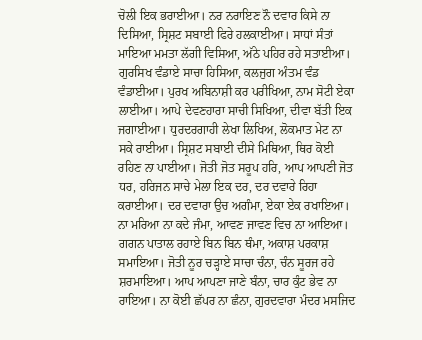ਚੋਲੀ ਇਕ ਭਰਾਈਆ। ਨਰ ਨਰਾਇਣ ਨੌ ਦਵਾਰ ਕਿਸੇ ਨਾ ਦਿਸਿਆ, ਸ੍ਰਿਸ਼ਟ ਸਬਾਈ ਫਿਰੇ ਹਲਕਾਈਆ। ਸਾਧਾਂ ਸੰਤਾਂ ਮਾਇਆ ਮਮਤਾ ਲੱਗੀ ਵਿਸਿਆ, ਅੱਠੇ ਪਹਿਰ ਰਹੇ ਸਤਾਈਆ। ਗੁਰਸਿਖ ਵੰਡਾਏ ਸਾਚਾ ਹਿਸਿਆ, ਕਲਜੁਗ ਅੰਤਮ ਵੰਡ ਵੰਡਾਈਆ। ਪੁਰਖ ਅਬਿਨਾਸ਼ੀ ਕਰ ਪਰੀਖਿਆ, ਨਾਮ ਸੋਟੀ ਏਕਾ ਲਾਈਆ। ਆਪੇ ਦੇਵਣਹਾਰਾ ਸਾਚੀ ਸਿਖਿਆ, ਦੀਵਾ ਬੱਤੀ ਇਕ ਜਗਾਈਆ। ਧੁਰਦਰਗਾਹੀ ਲੇਖਾ ਲਿਖਿਅ, ਲੋਕਮਾਤ ਮੇਟ ਨਾ ਸਕੇ ਰਾਈਆ। ਸ੍ਰਿਸ਼ਟ ਸਬਾਈ ਦੀਸੇ ਮਿਥਿਆ, ਥਿਰ ਕੋਈ ਰਹਿਣ ਨਾ ਪਾਈਆ। ਜੋਤੀ ਜੋਤ ਸਰੂਪ ਹਰਿ, ਆਪ ਆਪਣੀ ਜੋਤ ਧਰ, ਹਰਿਜਨ ਸਾਚੇ ਮੇਲਾ ਇਕ ਦਰ, ਦਰ ਦਵਾਰੇ ਰਿਹਾ ਕਰਾਈਆ। ਦਰ ਦਵਾਰਾ ਉਚ ਅਗੰਮਾ, ਏਕਾ ਏਕ ਰਖਾਇਆ। ਨਾ ਮਰਿਆ ਨਾ ਕਦੇ ਜੰਮਾ, ਆਵਣ ਜਾਵਣ ਵਿਚ ਨਾ ਆਇਆ। ਗਗਨ ਪਾਤਾਲ ਰਹਾਏ ਬਿਨ ਬਿਨ ਥੰਮਾ, ਅਕਾਸ਼ ਪਰਕਾਸ਼ ਸਮਾਇਆ। ਜੋਤੀ ਨੂਰ ਚੜ੍ਹਾਏ ਸਾਚਾ ਚੰਨਾ, ਚੰਨ ਸੂਰਜ ਰਹੇ ਸ਼ਰਮਾਇਆ। ਆਪ ਆਪਣਾ ਜਾਣੇ ਬੰਨਾ, ਚਾਰ ਕੁੰਟ ਭੇਵ ਨਾ ਰਾਇਆ। ਨਾ ਕੋਈ ਛੱਪਰ ਨਾ ਛੰਨਾ, ਗੁਰਦਵਾਰਾ ਮੰਦਰ ਮਸਜਿਦ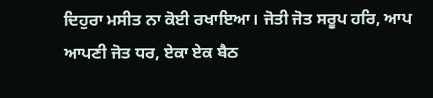ਦਿਹੁਰਾ ਮਸੀਤ ਨਾ ਕੋਈ ਰਖਾਇਆ। ਜੋਤੀ ਜੋਤ ਸਰੂਪ ਹਰਿ, ਆਪ ਆਪਣੀ ਜੋਤ ਧਰ, ਏਕਾ ਏਕ ਬੈਠ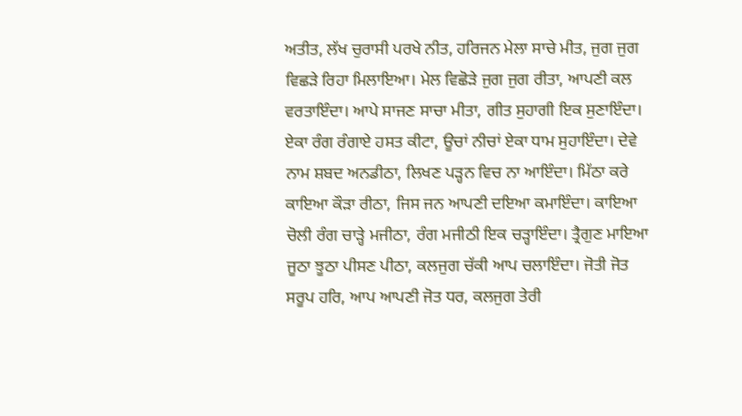ਅਤੀਤ, ਲੱਖ ਚੁਰਾਸੀ ਪਰਖੇ ਨੀਤ, ਹਰਿਜਨ ਮੇਲਾ ਸਾਚੇ ਮੀਤ, ਜੁਗ ਜੁਗ ਵਿਛੜੇ ਰਿਹਾ ਮਿਲਾਇਆ। ਮੇਲ ਵਿਛੋੜੇ ਜੁਗ ਜੁਗ ਰੀਤਾ, ਆਪਣੀ ਕਲ ਵਰਤਾਇੰਦਾ। ਆਪੇ ਸਾਜਣ ਸਾਚਾ ਮੀਤਾ, ਗੀਤ ਸੁਹਾਗੀ ਇਕ ਸੁਣਾਇੰਦਾ। ਏਕਾ ਰੰਗ ਰੰਗਾਏ ਹਸਤ ਕੀਟਾ, ਊਚਾਂ ਨੀਚਾਂ ਏਕਾ ਧਾਮ ਸੁਹਾਇੰਦਾ। ਦੇਵੇ ਨਾਮ ਸ਼ਬਦ ਅਨਡੀਠਾ, ਲਿਖਣ ਪੜ੍ਹਨ ਵਿਚ ਨਾ ਆਇੰਦਾ। ਮਿੱਠਾ ਕਰੇ ਕਾਇਆ ਕੌੜਾ ਰੀਠਾ, ਜਿਸ ਜਨ ਆਪਣੀ ਦਇਆ ਕਮਾਇੰਦਾ। ਕਾਇਆ ਚੋਲੀ ਰੰਗ ਚਾੜ੍ਹੇ ਮਜੀਠਾ, ਰੰਗ ਮਜੀਠੀ ਇਕ ਚੜ੍ਹਾਇੰਦਾ। ਤ੍ਰੈਗੁਣ ਮਾਇਆ ਜੂਠਾ ਝੂਠਾ ਪੀਸਣ ਪੀਠਾ, ਕਲਜੁਗ ਚੱਕੀ ਆਪ ਚਲਾਇੰਦਾ। ਜੋਤੀ ਜੋਤ ਸਰੂਪ ਹਰਿ, ਆਪ ਆਪਣੀ ਜੋਤ ਧਰ, ਕਲਜੁਗ ਤੇਰੀ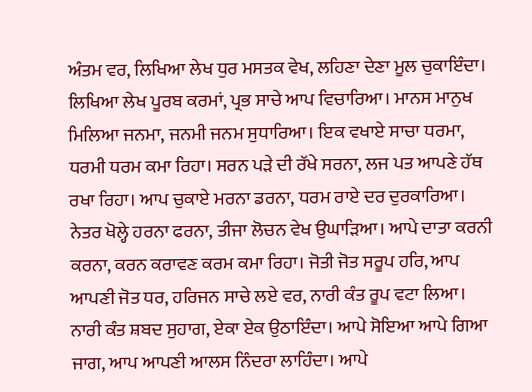ਅੰਤਮ ਵਰ, ਲਿਖਿਆ ਲੇਖ ਧੁਰ ਮਸਤਕ ਵੇਖ, ਲਹਿਣਾ ਦੇਣਾ ਮੂਲ ਚੁਕਾਇੰਦਾ। ਲਿਖਿਆ ਲੇਖ ਪੂਰਬ ਕਰਮਾਂ, ਪ੍ਰਭ ਸਾਚੇ ਆਪ ਵਿਚਾਰਿਆ। ਮਾਨਸ ਮਾਨੁਖ ਮਿਲਿਆ ਜਨਮਾ, ਜਨਮੀ ਜਨਮ ਸੁਧਾਰਿਆ। ਇਕ ਵਖਾਏ ਸਾਚਾ ਧਰਮਾ, ਧਰਮੀ ਧਰਮ ਕਮਾ ਰਿਹਾ। ਸਰਨ ਪੜੇ ਦੀ ਰੱਖੇ ਸਰਨਾ, ਲਜ ਪਤ ਆਪਣੇ ਹੱਥ ਰਖਾ ਰਿਹਾ। ਆਪ ਚੁਕਾਏ ਮਰਨਾ ਡਰਨਾ, ਧਰਮ ਰਾਏ ਦਰ ਦੁਰਕਾਰਿਆ। ਨੇਤਰ ਖੋਲ੍ਹੇ ਹਰਨਾ ਫਰਨਾ, ਤੀਜਾ ਲੋਚਨ ਵੇਖ ਉਘਾੜਿਆ। ਆਪੇ ਦਾਤਾ ਕਰਨੀ ਕਰਨਾ, ਕਰਨ ਕਰਾਵਣ ਕਰਮ ਕਮਾ ਰਿਹਾ। ਜੋਤੀ ਜੋਤ ਸਰੂਪ ਹਰਿ, ਆਪ ਆਪਣੀ ਜੋਤ ਧਰ, ਹਰਿਜਨ ਸਾਚੇ ਲਏ ਵਰ, ਨਾਰੀ ਕੰਤ ਰੂਪ ਵਟਾ ਲਿਆ। ਨਾਰੀ ਕੰਤ ਸ਼ਬਦ ਸੁਹਾਗ, ਏਕਾ ਏਕ ਉਠਾਇੰਦਾ। ਆਪੇ ਸੋਇਆ ਆਪੇ ਗਿਆ ਜਾਗ, ਆਪ ਆਪਣੀ ਆਲਸ ਨਿੰਦਰਾ ਲਾਹਿੰਦਾ। ਆਪੇ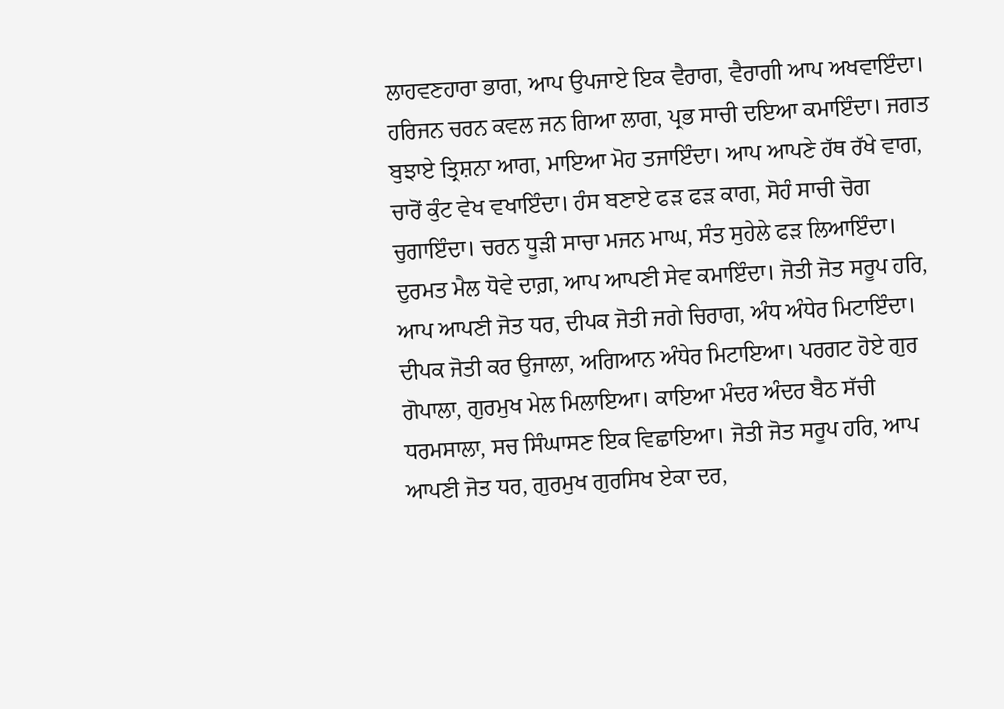ਲਾਹਵਣਹਾਰਾ ਭਾਗ, ਆਪ ਉਪਜਾਏ ਇਕ ਵੈਰਾਗ, ਵੈਰਾਗੀ ਆਪ ਅਖਵਾਇੰਦਾ। ਹਰਿਜਨ ਚਰਨ ਕਵਲ ਜਨ ਗਿਆ ਲਾਗ, ਪ੍ਰਭ ਸਾਚੀ ਦਇਆ ਕਮਾਇੰਦਾ। ਜਗਤ ਬੁਝਾਏ ਤ੍ਰਿਸ਼ਨਾ ਆਗ, ਮਾਇਆ ਮੋਹ ਤਜਾਇੰਦਾ। ਆਪ ਆਪਣੇ ਹੱਥ ਰੱਖੇ ਵਾਗ, ਚਾਰੋਂ ਕੁੰਟ ਵੇਖ ਵਖਾਇੰਦਾ। ਹੰਸ ਬਣਾਏ ਫੜ ਫੜ ਕਾਗ, ਸੋਹੰ ਸਾਚੀ ਚੋਗ ਚੁਗਾਇੰਦਾ। ਚਰਨ ਧੂੜੀ ਸਾਚਾ ਮਜਨ ਮਾਘ, ਸੰਤ ਸੁਹੇਲੇ ਫੜ ਲਿਆਇੰਦਾ। ਦੁਰਮਤ ਮੈਲ ਧੋਵੇ ਦਾਗ਼, ਆਪ ਆਪਣੀ ਸੇਵ ਕਮਾਇੰਦਾ। ਜੋਤੀ ਜੋਤ ਸਰੂਪ ਹਰਿ, ਆਪ ਆਪਣੀ ਜੋਤ ਧਰ, ਦੀਪਕ ਜੋਤੀ ਜਗੇ ਚਿਰਾਗ, ਅੰਧ ਅੰਧੇਰ ਮਿਟਾਇੰਦਾ। ਦੀਪਕ ਜੋਤੀ ਕਰ ਉਜਾਲਾ, ਅਗਿਆਨ ਅੰਧੇਰ ਮਿਟਾਇਆ। ਪਰਗਟ ਹੋਏ ਗੁਰ ਗੋਪਾਲਾ, ਗੁਰਮੁਖ ਮੇਲ ਮਿਲਾਇਆ। ਕਾਇਆ ਮੰਦਰ ਅੰਦਰ ਬੈਠ ਸੱਚੀ ਧਰਮਸਾਲਾ, ਸਚ ਸਿੰਘਾਸਣ ਇਕ ਵਿਛਾਇਆ। ਜੋਤੀ ਜੋਤ ਸਰੂਪ ਹਰਿ, ਆਪ ਆਪਣੀ ਜੋਤ ਧਰ, ਗੁਰਮੁਖ ਗੁਰਸਿਖ ਏਕਾ ਦਰ,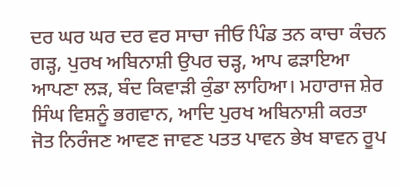ਦਰ ਘਰ ਘਰ ਦਰ ਵਰ ਸਾਚਾ ਜੀਓ ਪਿੰਡ ਤਨ ਕਾਚਾ ਕੰਚਨ ਗੜ੍ਹ, ਪੁਰਖ ਅਬਿਨਾਸ਼ੀ ਉਪਰ ਚੜ੍ਹ, ਆਪ ਫੜਾਇਆ ਆਪਣਾ ਲੜ, ਬੰਦ ਕਿਵਾੜੀ ਕੁੰਡਾ ਲਾਹਿਆ। ਮਹਾਰਾਜ ਸ਼ੇਰ ਸਿੰਘ ਵਿਸ਼ਨੂੰ ਭਗਵਾਨ, ਆਦਿ ਪੁਰਖ ਅਬਿਨਾਸ਼ੀ ਕਰਤਾ ਜੋਤ ਨਿਰੰਜਣ ਆਵਣ ਜਾਵਣ ਪਤਤ ਪਾਵਨ ਭੇਖ ਬਾਵਨ ਰੂਪ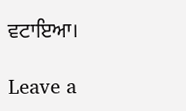ਵਟਾਇਆ।

Leave a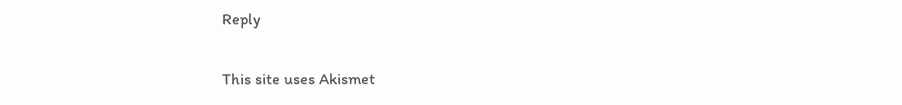Reply

This site uses Akismet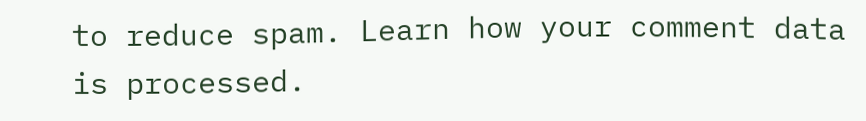to reduce spam. Learn how your comment data is processed.